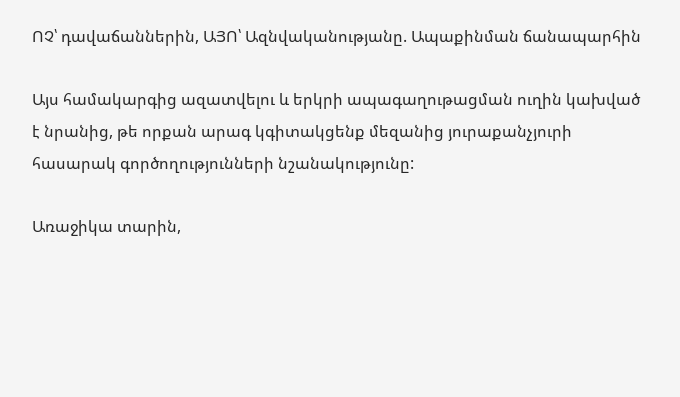ՈՉ՝ դավաճաններին, ԱՅՈ՝ Ազնվականությանը. Ապաքինման ճանապարհին

Այս համակարգից ազատվելու և երկրի ապագաղութացման ուղին կախված է նրանից, թե որքան արագ կգիտակցենք մեզանից յուրաքանչյուրի հասարակ գործողությունների նշանակությունը:

Առաջիկա տարին,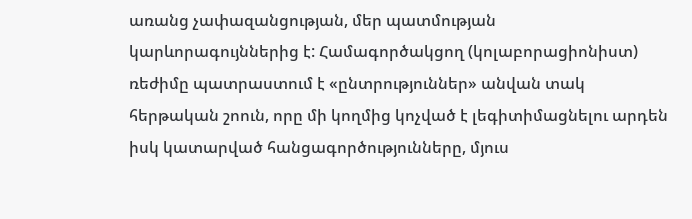առանց չափազանցության, մեր պատմության կարևորագույններից է: Համագործակցող (կոլաբորացիոնիստ) ռեժիմը պատրաստում է «ընտրություններ» անվան տակ հերթական շոուն, որը մի կողմից կոչված է լեգիտիմացնելու արդեն իսկ կատարված հանցագործությունները, մյուս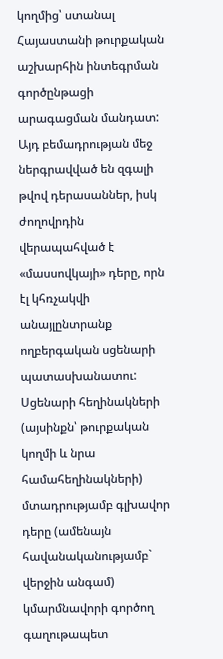կողմից՝ ստանալ  Հայաստանի թուրքական աշխարհին ինտեգրման գործընթացի արագացման մանդատ: Այդ բեմադրության մեջ ներգրավված են զգալի թվով դերասաններ, իսկ ժողովրդին վերապահված է «մասսովկայի» դերը, որն էլ կհռչակվի անայլընտրանք ողբերգական սցենարի պատասխանատու: Սցենարի հեղինակների (այսինքն՝ թուրքական կողմի և նրա համահեղինակների) մտադրությամբ գլխավոր դերը (ամենայն հավանականությամբ` վերջին անգամ) կմարմնավորի գործող գաղութապետ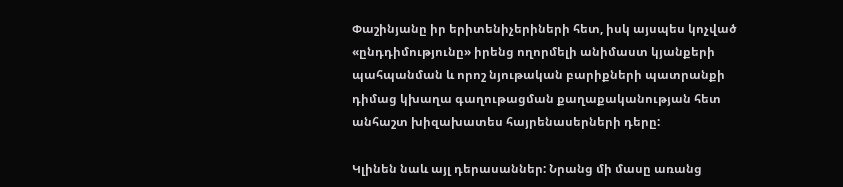Փաշինյանը իր երիտենիչերիների հետ, իսկ այսպես կոչված «ընդդիմությունը» իրենց ողորմելի անիմաստ կյանքերի պահպանման և որոշ նյութական բարիքների պատրանքի դիմաց կխաղա գաղութացման քաղաքականության հետ անհաշտ խիզախատես հայրենասերների դերը:

Կլինեն նաև այլ դերասաններ: Նրանց մի մասը առանց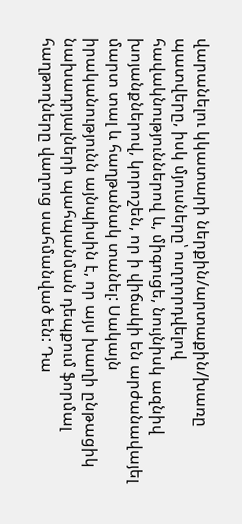վարանելու կկատարի ներքին/արտաքին/խառը պատվերը, իսկ մյուսները՝ ուղղորդվելով հավակնություններով և, միգուցե, նույնիսկ ազնիվ խոյանքներով, կորոշեն, որ ի վիճակի են արժանավայել մարտ տալ և հաղթանակ տանել: Սակայն իրականությունն այնպիսին է, որ այս խաղի ընթացիկ նախադրյալների պահպանման դեպքում ֆորմալ հաղթողները վաղուց սահմանված են: Դա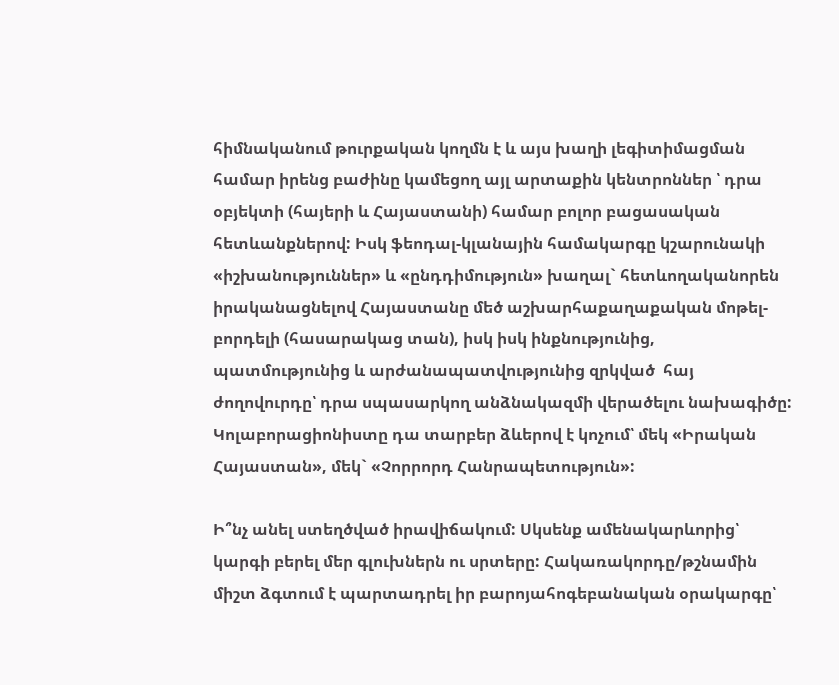հիմնականում թուրքական կողմն է և այս խաղի լեգիտիմացման համար իրենց բաժինը կամեցող այլ արտաքին կենտրոններ ՝ դրա օբյեկտի (հայերի և Հայաստանի) համար բոլոր բացասական հետևանքներով: Իսկ ֆեոդալ-կլանային համակարգը կշարունակի «իշխանություններ» և «ընդդիմություն» խաղալ` հետևողականորեն իրականացնելով Հայաստանը մեծ աշխարհաքաղաքական մոթել-բորդելի (հասարակաց տան), իսկ իսկ ինքնությունից, պատմությունից և արժանապատվությունից զրկված  հայ ժողովուրդը՝ դրա սպասարկող անձնակազմի վերածելու նախագիծը: Կոլաբորացիոնիստը դա տարբեր ձևերով է կոչում՝ մեկ «Իրական Հայաստան», մեկ` «Չորրորդ Հանրապետություն»:

Ի՞նչ անել ստեղծված իրավիճակում: Սկսենք ամենակարևորից՝ կարգի բերել մեր գլուխներն ու սրտերը: Հակառակորդը/թշնամին միշտ ձգտում է պարտադրել իր բարոյահոգեբանական օրակարգը՝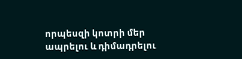որպեսզի կոտրի մեր ապրելու և դիմադրելու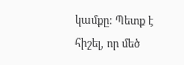կամքը: Պետք է հիշել, որ մեծ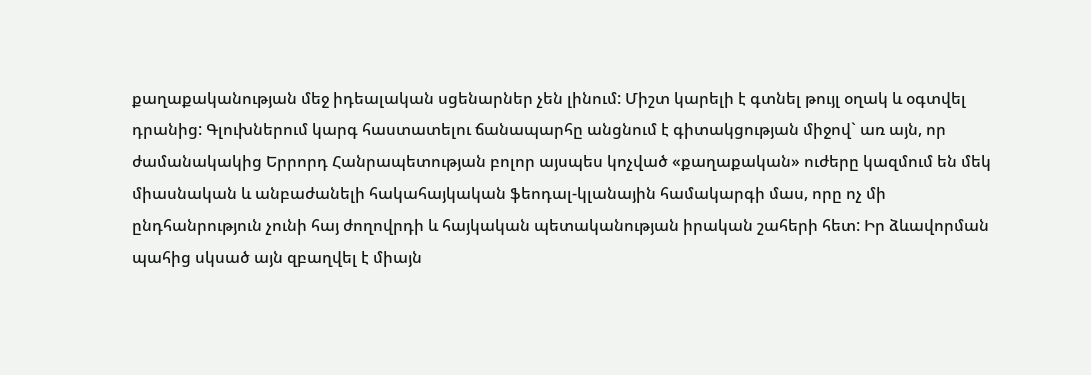քաղաքականության մեջ իդեալական սցենարներ չեն լինում: Միշտ կարելի է գտնել թույլ օղակ և օգտվել դրանից: Գլուխներում կարգ հաստատելու ճանապարհը անցնում է գիտակցության միջով` առ այն, որ ժամանակակից Երրորդ Հանրապետության բոլոր այսպես կոչված «քաղաքական» ուժերը կազմում են մեկ միասնական և անբաժանելի հակահայկական ֆեոդալ-կլանային համակարգի մաս, որը ոչ մի ընդհանրություն չունի հայ ժողովրդի և հայկական պետականության իրական շահերի հետ: Իր ձևավորման պահից սկսած այն զբաղվել է միայն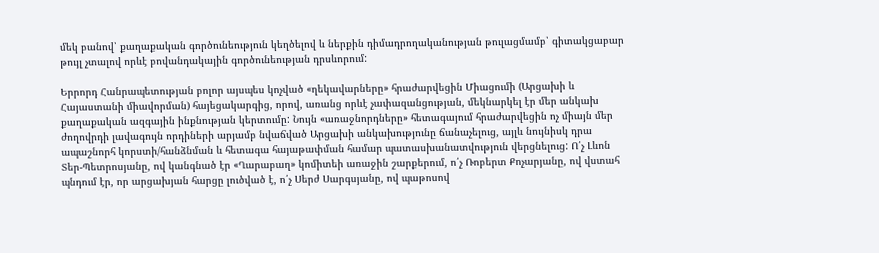մեկ բանով՝ քաղաքական գործունեություն կեղծելով և ներքին դիմադրողականության թուլացմամբ՝ գիտակցաբար թույլ չտալով որևէ բովանդակային գործունեության դրսևորում:

Երրորդ Հանրապետության բոլոր այսպես կոչված «ղեկավարները» հրաժարվեցին Միացումի (Արցախի և Հայաստանի միավորման) հայեցակարգից, որով, առանց որևէ չափազանցության, մեկնարկել էր մեր անկախ քաղաքական ազգային ինքնության կերտումը: Նույն «առաջնորդները» հետագայում հրաժարվեցին ոչ միայն մեր ժողովրդի լավագույն որդիների արյամբ նվաճված Արցախի անկախությունը ճանաչելուց, այլև նույնիսկ դրա ապաշնորհ կորստի/հանձնման և հետագա հայաթափման համար պատասխանատվություն վերցնելուց: Ո՛չ Լևոն Տեր-Պետրոսյանը, ով կանգնած էր «Ղարաբաղ» կոմիտեի առաջին շարքերում, ո՛չ Ռոբերտ Քոչարյանը, ով վստահ պնդում էր, որ արցախյան հարցը լուծված է, ո՛չ Սերժ Սարգսյանը, ով պաթոսով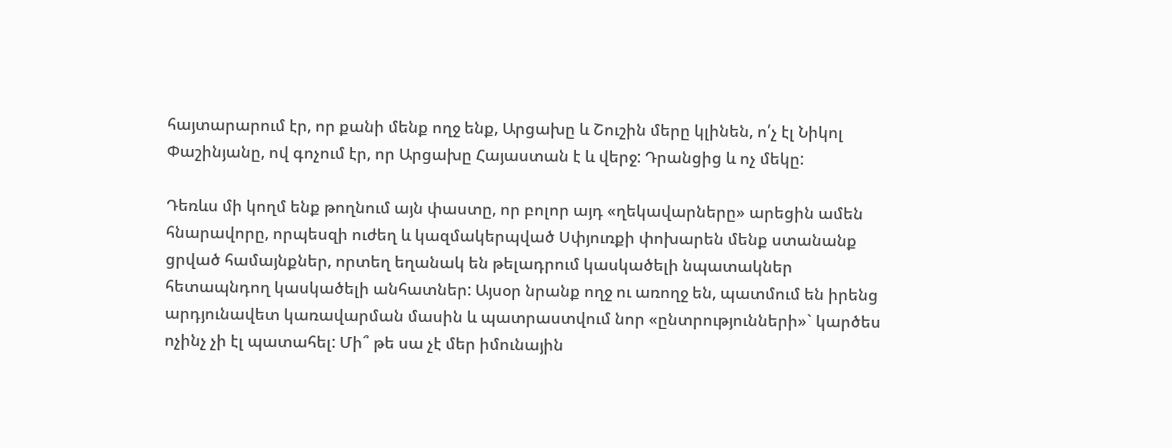հայտարարում էր, որ քանի մենք ողջ ենք, Արցախը և Շուշին մերը կլինեն, ո՛չ էլ Նիկոլ Փաշինյանը, ով գոչում էր, որ Արցախը Հայաստան է և վերջ: Դրանցից և ոչ մեկը:

Դեռևս մի կողմ ենք թողնում այն փաստը, որ բոլոր այդ «ղեկավարները» արեցին ամեն հնարավորը, որպեսզի ուժեղ և կազմակերպված Սփյուռքի փոխարեն մենք ստանանք ցրված համայնքներ, որտեղ եղանակ են թելադրում կասկածելի նպատակներ հետապնդող կասկածելի անհատներ: Այսօր նրանք ողջ ու առողջ են, պատմում են իրենց արդյունավետ կառավարման մասին և պատրաստվում նոր «ընտրությունների»` կարծես ոչինչ չի էլ պատահել: Մի՞ թե սա չէ մեր իմունային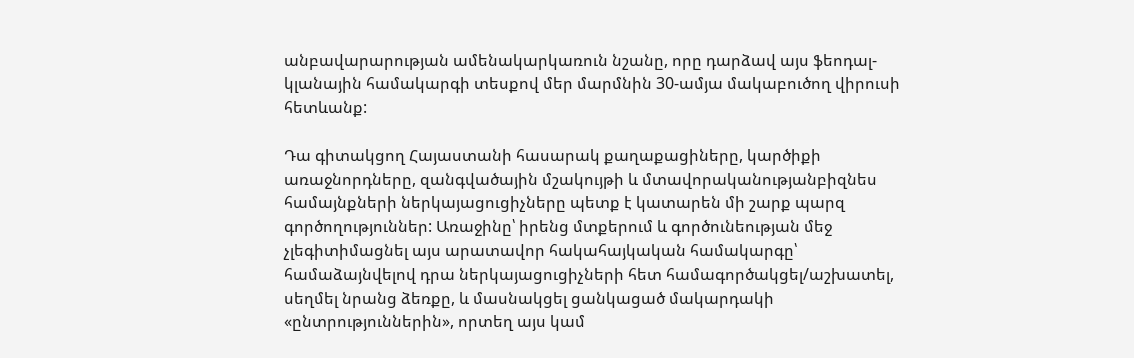անբավարարության ամենակարկառուն նշանը, որը դարձավ այս ֆեոդալ-կլանային համակարգի տեսքով մեր մարմնին 30-ամյա մակաբուծող վիրուսի հետևանք:

Դա գիտակցող Հայաստանի հասարակ քաղաքացիները, կարծիքի առաջնորդները, զանգվածային մշակույթի և մտավորականությանբիզնես համայնքների ներկայացուցիչները պետք է կատարեն մի շարք պարզ գործողություններ: Առաջինը՝ իրենց մտքերում և գործունեության մեջ չլեգիտիմացնել այս արատավոր հակահայկական համակարգը՝ համաձայնվելով դրա ներկայացուցիչների հետ համագործակցել/աշխատել, սեղմել նրանց ձեռքը, և մասնակցել ցանկացած մակարդակի «ընտրություններին», որտեղ այս կամ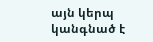այն կերպ կանգնած է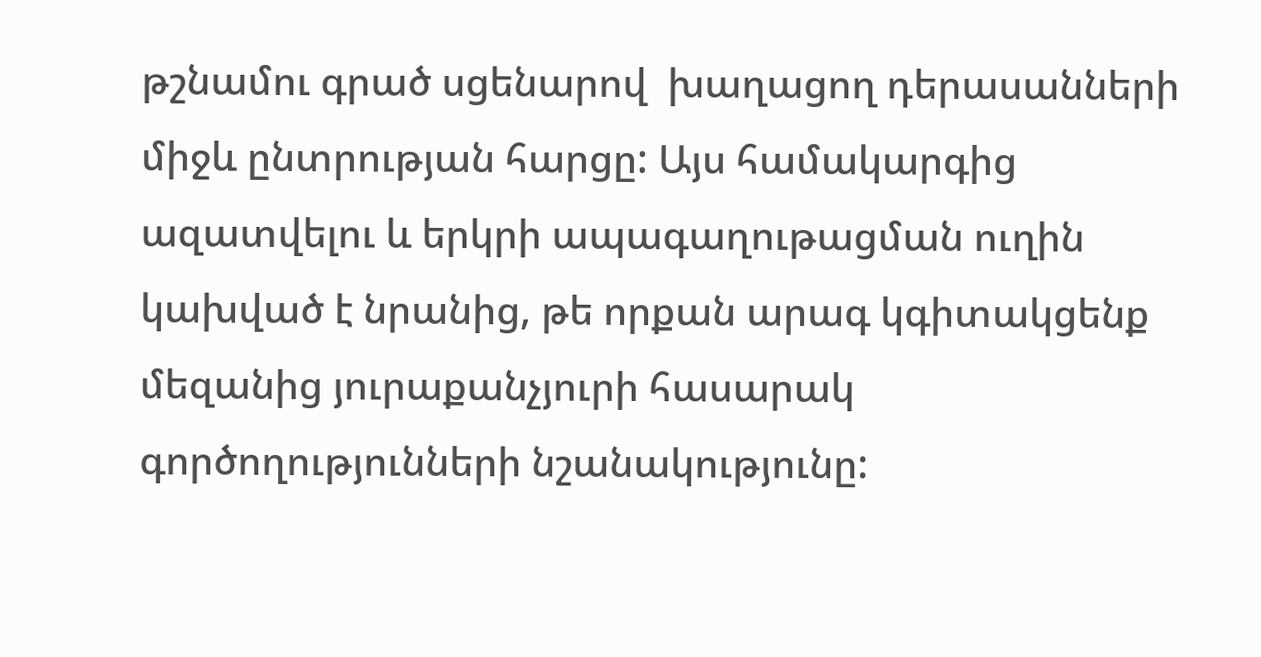թշնամու գրած սցենարով  խաղացող դերասանների միջև ընտրության հարցը: Այս համակարգից ազատվելու և երկրի ապագաղութացման ուղին կախված է նրանից, թե որքան արագ կգիտակցենք մեզանից յուրաքանչյուրի հասարակ գործողությունների նշանակությունը: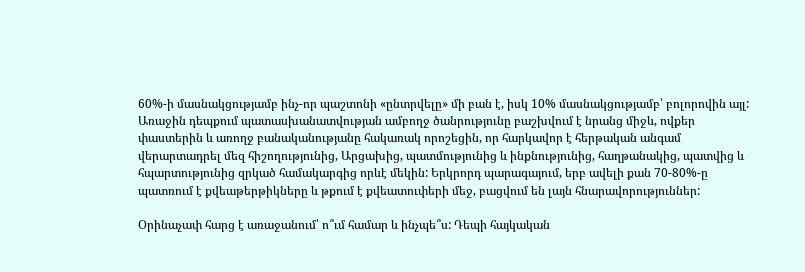60%-ի մասնակցությամբ ինչ-որ պաշտոնի «ընտրվելը» մի բան է, իսկ 10% մասնակցությամբ՝ բոլորովին այլ: Առաջին դեպքում պատասխանատվության ամբողջ ծանրությունը բաշխվում է նրանց միջև, ովքեր փաստերին և առողջ բանականությանը հակառակ որոշեցին, որ հարկավոր է հերթական անգամ վերարտադրել մեզ հիշողությունից, Արցախից, պատմությունից և ինքնությունից, հաղթանակից, պատվից և հպարտությունից զրկած համակարգից որևէ մեկին: Երկրորդ պարագայում, երբ ավելի քան 70-80%-ը պատռում է քվեաթերթիկները և թքում է քվեատուփերի մեջ, բացվում են լայն հնարավորություններ:

Օրինաչափ հարց է առաջանում՝ ո՞ւմ համար և ինչպե՞ս: Դեպի հայկական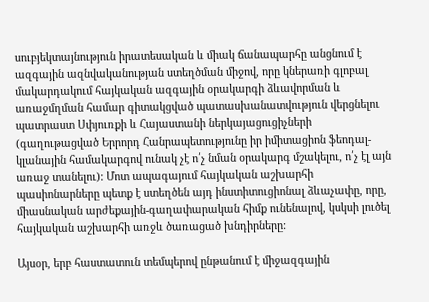սուբյեկտայնություն իրատեսական և միակ ճանապարհը անցնում է ազգային ազնվականության ստեղծման միջով, որը կներառի գլոբալ մակարդակում հայկական ազգային օրակարգի ձևավորման և առաջմղման համար գիտակցված պատասխանատվություն վերցնելու պատրաստ Սփյուռքի և Հայաստանի ներկայացուցիչների (գաղութացված Երրորդ Հանրապետությունը իր իմիտացիոն ֆեոդալ-կլանային համակարգով ունակ չէ ո՛չ նման օրակարգ մշակելու, ո՛չ էլ այն առաջ տանելու): Մոտ ապագայում հայկական աշխարհի պասիոնարները պետք է ստեղծեն այդ ինստիտուցիոնալ ձևաչափը, որը, միասնական արժեքային-գաղափարական հիմք ունենալով, կսկսի լուծել հայկական աշխարհի առջև ծառացած խնդիրները:

Այսօր, երբ հաստատուն տեմպերով ընթանում է միջազգային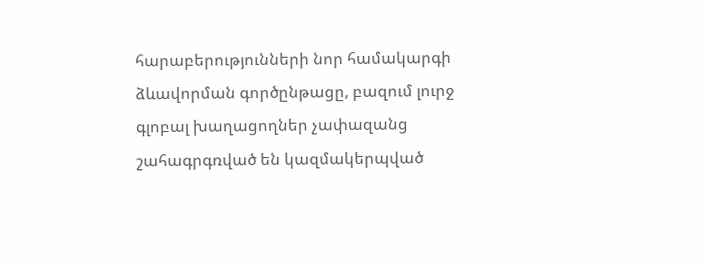հարաբերությունների նոր համակարգի ձևավորման գործընթացը, բազում լուրջ գլոբալ խաղացողներ չափազանց շահագրգռված են կազմակերպված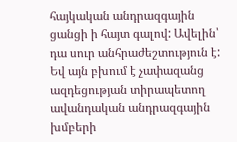հայկական անդրազգային ցանցի ի հայտ գալով: Ավելին՝ դա սուր անհրաժեշտություն է: Եվ այն բխում է չափազանց ազդեցության տիրապետող ավանդական անդրազգային խմբերի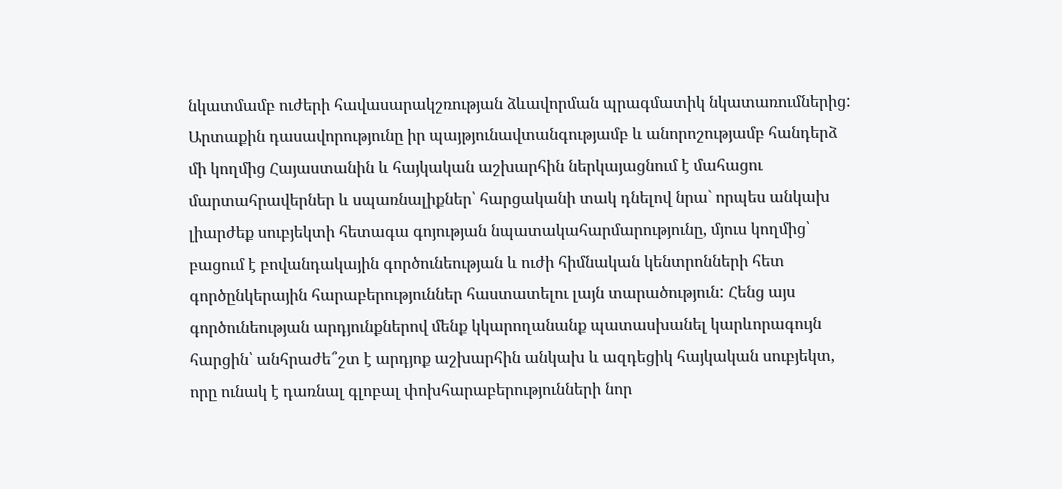նկատմամբ ուժերի հավասարակշռության ձևավորման պրագմատիկ նկատառումներից: Արտաքին դասավորությունը իր պայթյունավտանգությամբ և անորոշությամբ հանդերձ մի կողմից Հայաստանին և հայկական աշխարհին ներկայացնում է մահացու մարտահրավերներ և սպառնալիքներ՝ հարցականի տակ դնելով նրա` որպես անկախ լիարժեք սուբյեկտի հետագա գոյության նպատակահարմարությունը, մյուս կողմից՝ բացում է բովանդակային գործունեության և ուժի հիմնական կենտրոնների հետ գործընկերային հարաբերություններ հաստատելու լայն տարածություն: Հենց այս գործունեության արդյունքներով մենք կկարողանանք պատասխանել կարևորագույն հարցին՝ անհրաժե՞շտ է արդյոք աշխարհին անկախ և ազդեցիկ հայկական սուբյեկտ, որը ունակ է դառնալ գլոբալ փոխհարաբերությունների նոր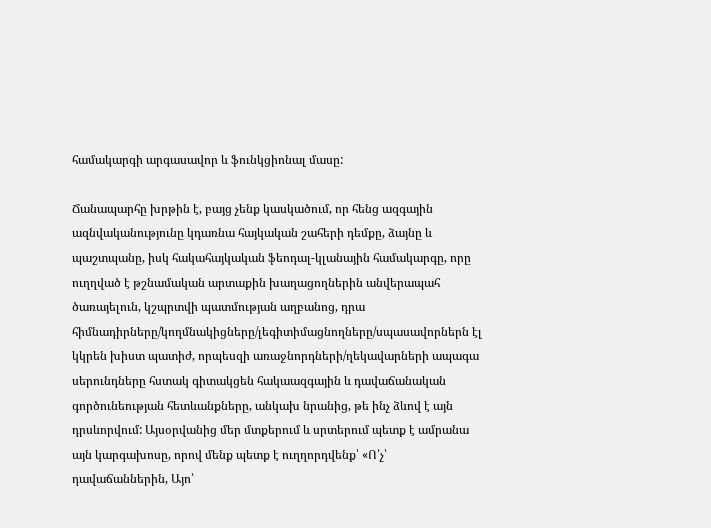համակարգի արգասավոր և ֆունկցիոնալ մասը:

Ճանապարհը խրթին է, բայց չենք կասկածում, որ հենց ազգային ազնվականությունը կդառնա հայկական շահերի դեմքը, ձայնը և պաշտպանը, իսկ հակահայկական ֆեոդալ-կլանային համակարգը, որը ուղղված է թշնամական արտաքին խաղացողներին անվերապահ ծառայելուն, կշպրտվի պատմության աղբանոց, դրա հիմնադիրները/կողմնակիցները/լեգիտիմացնողները/սպասավորներն էլ կկրեն խիստ պատիժ, որպեսզի առաջնորդների/ղեկավարների ապագա սերունդները հստակ գիտակցեն հակաազգային և դավաճանական գործունեության հետևանքները, անկախ նրանից, թե ինչ ձևով է այն դրսևորվում: Այսօրվանից մեր մտքերում և սրտերում պետք է ամրանա այն կարգախոսը, որով մենք պետք է ուղղորդվենք՝ «Ո՛չ՝ դավաճաններին, Այո՝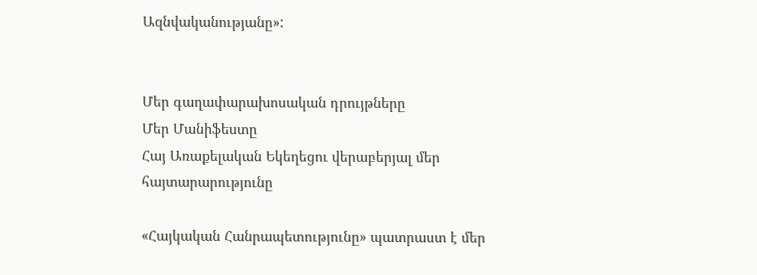Ազնվականությանը»:


Մեր գաղափարախոսական դրույթները
Մեր Մանիֆեստը
Հայ Առաքելական Եկեղեցու վերաբերյալ մեր հայտարարությունը

«Հայկական Հանրապետությունը» պատրաստ է մեր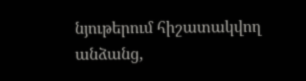նյութերում հիշատակվող անձանց,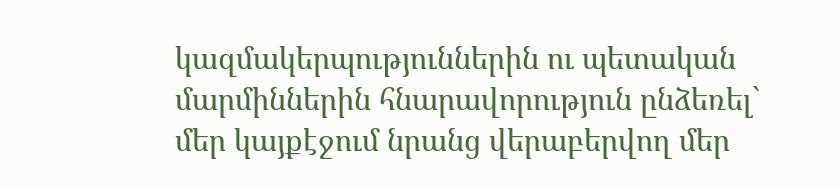կազմակերպություններին ու պետական մարմիններին հնարավորություն ընձեռել` մեր կայքէջում նրանց վերաբերվող մեր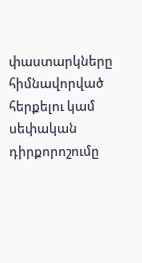փաստարկները հիմնավորված հերքելու կամ սեփական դիրքորոշումը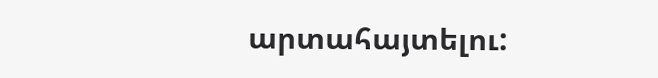արտահայտելու: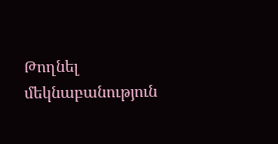Թողնել մեկնաբանություն